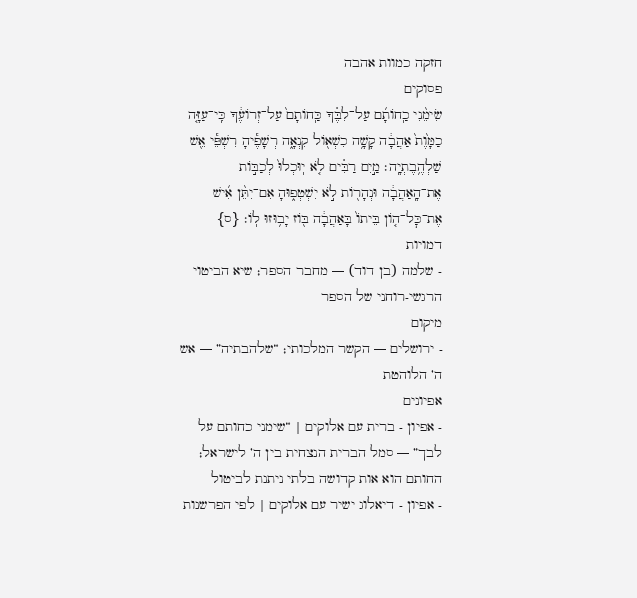חזקה כמוות אהבה
פסוקים
שִׂימֵ֨נִי כַֽחוֹתָ֜ם עַל־לִבֶּ֗ךָ כַּֽחוֹתָם֙ עַל־זְרוֹעֶ֔ךָ כִּֽי־עַזָּ֤ה כַמָּ֙וֶת֙ אַהֲבָ֔ה קָשָׁ֥ה כִשְׁא֖וֹל קִנְאָ֑ה רְשָׁפֶ֕יהָ רִשְׁפֵּ֕י אֵ֖שׁ שַׁלְהֶ֥בֶתְיָֽה׃ מַ֣יִם רַבִּ֗ים לֹ֤א יֽוּכְלוּ֙ לְכַבּ֣וֹת אֶת־הָֽאַהֲבָ֔ה וּנְהָר֖וֹת לֹ֣א יִשְׁטְפ֑וּהָ אִם־יִתֵּ֨ן אִ֜ישׁ אֶת־כׇּל־ה֤וֹן בֵּיתוֹ֙ בָּאַהֲבָ֔ה בּ֖וֹז יָב֥וּזוּ לֽוֹ׃ {ס}
דמויות
- שלמה (בן דוד) — מחבר הספר; שיא הביטוי הרגשי-רוחני של הספר
מיקום
- ירושלים — הקשר המלכותי; “שלהבתיה” — אש ה’ הלוהטת
אפיונים
- אפיון - ברית עם אלוקים | “שימני כחותם על לבך” — סמל הברית הנצחית בין ה’ לישראל; החותם הוא אות קדושה בלתי ניתנת לביטול
- אפיון - דיאלוג ישיר עם אלוקים | לפי הפרשנות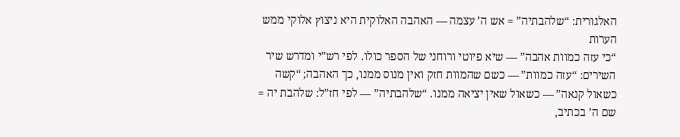האלגורית: “שלהבתיה” = אש ה’ עצמה — האהבה האלוקית היא ניצוץ אלוקי ממש
הערות
“כי עזה כמוות אהבה” — שיא פיוטי ורוחני של הספר כולו. לפי רש”י ומדרש שיר השירים: “עזה כמוות” — כשם שהמוות חזק ואין מנוס ממנו, כך האהבה; “קשה כשאול קנאה” — כשאול שאין יציאה ממנו. “שלהבתיה” — לפי חז”ל: שלהבת יה = שם ה’ בכתיב,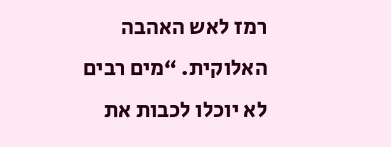רמז לאש האהבה האלוקית. “מים רבים לא יוכלו לכבות את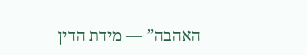האהבה” — מידת הדין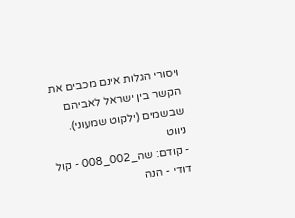ויסורי הגלות אינם מכבים את הקשר בין ישראל לאביהם שבשמים (ילקוט שמעוני).
ניווט
- קודם: שה_002_008 - קול דודי - הנה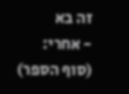זה בא
- אחרי: (סוף הספר)